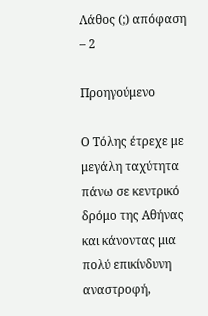Λάθος (;) απόφαση – 2

Προηγούμενο

Ο Τόλης έτρεχε με μεγάλη ταχύτητα πάνω σε κεντρικό δρόμο της Αθήνας και κάνοντας μια πολύ επικίνδυνη αναστροφή,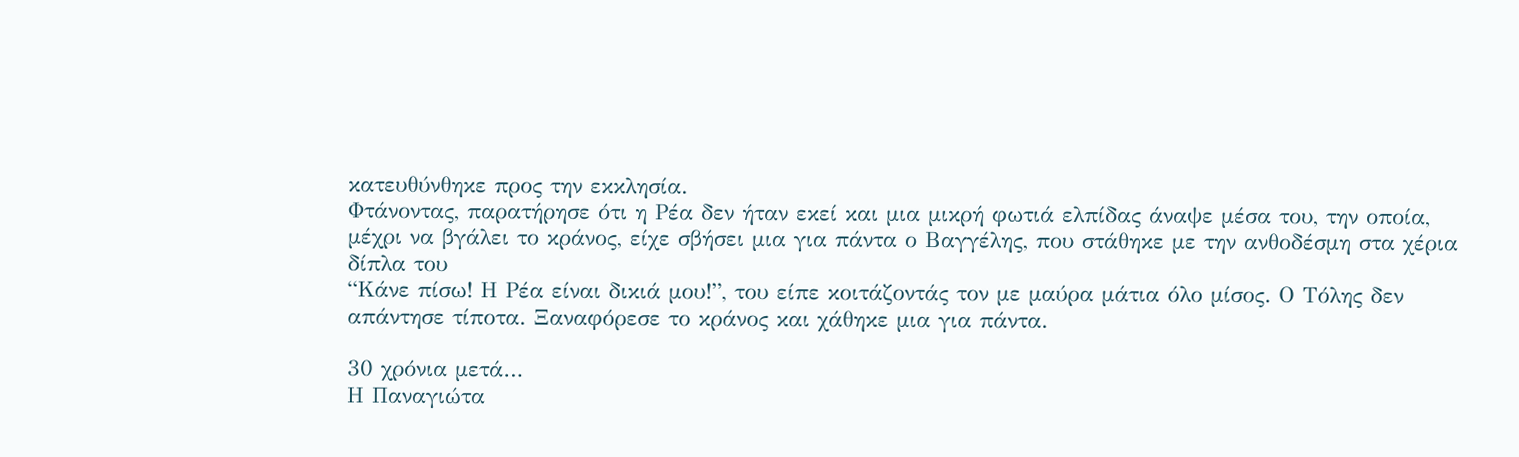κατευθύνθηκε προς την εκκλησία.
Φτάνοντας, παρατήρησε ότι η Ρέα δεν ήταν εκεί και μια μικρή φωτιά ελπίδας άναψε μέσα του, την οποία, μέχρι να βγάλει το κράνος, είχε σβήσει μια για πάντα ο Βαγγέλης, που στάθηκε με την ανθοδέσμη στα χέρια δίπλα του
“Κάνε πίσω! Η Ρέα είναι δικιά μου!”, του είπε κοιτάζοντάς τον με μαύρα μάτια όλο μίσος. Ο Τόλης δεν απάντησε τίποτα. Ξαναφόρεσε το κράνος και χάθηκε μια για πάντα.

30 χρόνια μετά…
Η Παναγιώτα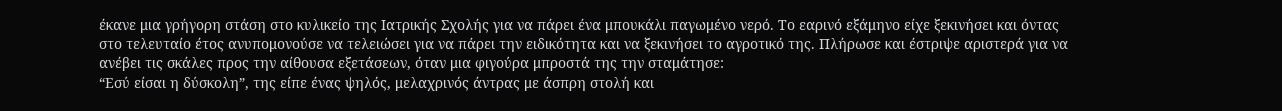έκανε μια γρήγορη στάση στο κυλικείο της Ιατρικής Σχολής για να πάρει ένα μπουκάλι παγωμένο νερό. Το εαρινό εξάμηνο είχε ξεκινήσει και όντας στο τελευταίο έτος ανυπομονούσε να τελειώσει για να πάρει την ειδικότητα και να ξεκινήσει το αγροτικό της. Πλήρωσε και έστριψε αριστερά για να ανέβει τις σκάλες προς την αίθουσα εξετάσεων, όταν μια φιγούρα μπροστά της την σταμάτησε:
“Εσύ είσαι η δύσκολη”, της είπε ένας ψηλός, μελαχρινός άντρας με άσπρη στολή και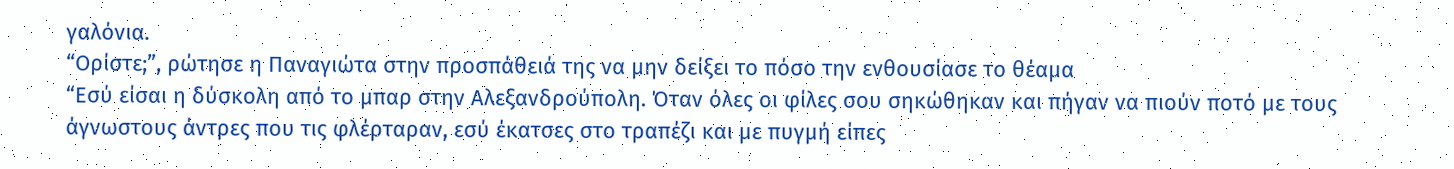γαλόνια.
“Ορίστε;”, ρώτησε η Παναγιώτα στην προσπάθειά της να μην δείξει το πόσο την ενθουσίασε το θέαμα
“Εσύ είσαι η δύσκολη από το μπαρ στην Αλεξανδρούπολη. Όταν όλες οι φίλες σου σηκώθηκαν και πήγαν να πιούν ποτό με τους άγνωστους άντρες που τις φλέρταραν, εσύ έκατσες στο τραπέζι και με πυγμή είπες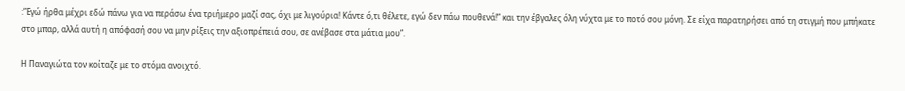:”Εγώ ήρθα μέχρι εδώ πάνω για να περάσω ένα τριήμερο μαζί σας, όχι με λιγούρια! Κάντε ό,τι θέλετε, εγώ δεν πάω πουθενά!” και την έβγαλες όλη νύχτα με το ποτό σου μόνη. Σε είχα παρατηρήσει από τη στιγμή που μπήκατε στο μπαρ, αλλά αυτή η απόφασή σου να μην ρίξεις την αξιοπρέπειά σου, σε ανέβασε στα μάτια μου”.

Η Παναγιώτα τον κοίταζε με το στόμα ανοιχτό.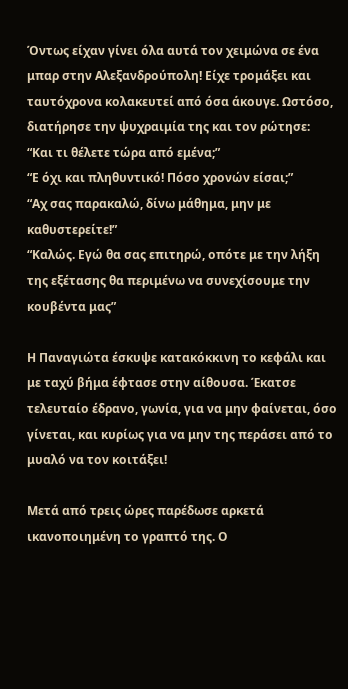Όντως είχαν γίνει όλα αυτά τον χειμώνα σε ένα μπαρ στην Αλεξανδρούπολη! Είχε τρομάξει και ταυτόχρονα κολακευτεί από όσα άκουγε. Ωστόσο, διατήρησε την ψυχραιμία της και τον ρώτησε:
“Και τι θέλετε τώρα από εμένα;”
“Ε όχι και πληθυντικό! Πόσο χρονών είσαι;”
“Αχ σας παρακαλώ, δίνω μάθημα, μην με καθυστερείτε!”
“Καλώς. Εγώ θα σας επιτηρώ, οπότε με την λήξη της εξέτασης θα περιμένω να συνεχίσουμε την κουβέντα μας”

Η Παναγιώτα έσκυψε κατακόκκινη το κεφάλι και με ταχύ βήμα έφτασε στην αίθουσα. Έκατσε τελευταίο έδρανο, γωνία, για να μην φαίνεται, όσο γίνεται, και κυρίως για να μην της περάσει από το μυαλό να τον κοιτάξει!

Μετά από τρεις ώρες παρέδωσε αρκετά ικανοποιημένη το γραπτό της. Ο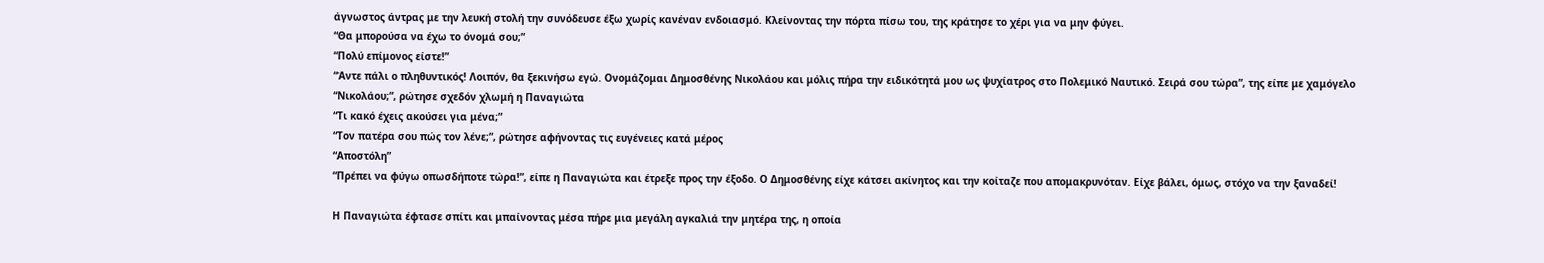άγνωστος άντρας με την λευκή στολή την συνόδευσε έξω χωρίς κανέναν ενδοιασμό. Κλείνοντας την πόρτα πίσω του, της κράτησε το χέρι για να μην φύγει.
“Θα μπορούσα να έχω το όνομά σου;”
“Πολύ επίμονος είστε!”
“Άντε πάλι ο πληθυντικός! Λοιπόν, θα ξεκινήσω εγώ. Ονομάζομαι Δημοσθένης Νικολάου και μόλις πήρα την ειδικότητά μου ως ψυχίατρος στο Πολεμικό Ναυτικό. Σειρά σου τώρα”, της είπε με χαμόγελο
“Νικολάου;”, ρώτησε σχεδόν χλωμή η Παναγιώτα
“Τι κακό έχεις ακούσει για μένα;”
“Τον πατέρα σου πώς τον λένε;”, ρώτησε αφήνοντας τις ευγένειες κατά μέρος
“Αποστόλη”
“Πρέπει να φύγω οπωσδήποτε τώρα!”, είπε η Παναγιώτα και έτρεξε προς την έξοδο. Ο Δημοσθένης είχε κάτσει ακίνητος και την κοίταζε που απομακρυνόταν. Είχε βάλει, όμως, στόχο να την ξαναδεί!

Η Παναγιώτα έφτασε σπίτι και μπαίνοντας μέσα πήρε μια μεγάλη αγκαλιά την μητέρα της, η οποία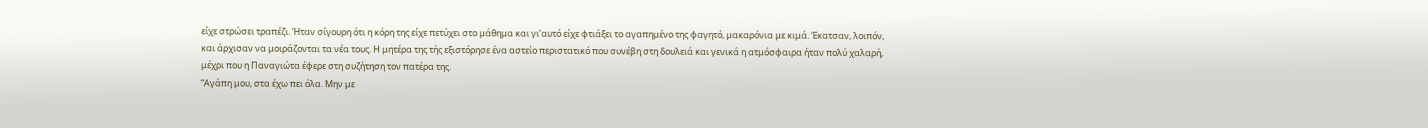είχε στρώσει τραπέζι. Ήταν σίγουρη ότι η κόρη της είχε πετύχει στο μάθημα και γι’αυτό είχε φτιάξει το αγαπημένο της φαγητό, μακαρόνια με κιμά. Έκατσαν, λοιπόν, και άρχισαν να μοιράζονται τα νέα τους. Η μητέρα της τής εξιστόρησε ένα αστείο περιστατικό που συνέβη στη δουλειά και γενικά η ατμόσφαιρα ήταν πολύ χαλαρή, μέχρι που η Παναγιώτα έφερε στη συζήτηση τον πατέρα της.
“Αγάπη μου, στα έχω πει όλα. Μην με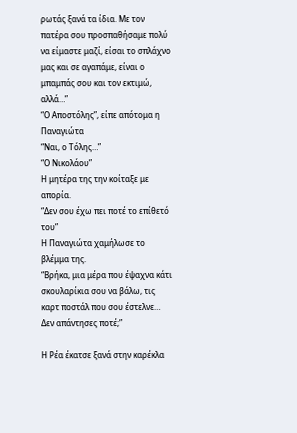ρωτάς ξανά τα ίδια. Με τον πατέρα σου προσπαθήσαμε πολύ να είμαστε μαζί, είσαι το σπλάχνο μας και σε αγαπάμε, είναι ο μπαμπάς σου και τον εκτιμώ, αλλά…”
“Ο Αποστόλης”, είπε απότομα η Παναγιώτα
“Ναι, ο Τόλης…”
“Ο Νικολάου”
Η μητέρα της την κοίταξε με απορία.
“Δεν σου έχω πει ποτέ το επίθετό του”
Η Παναγιώτα χαμήλωσε το βλέμμα της.
“Βρήκα, μια μέρα που έψαχνα κάτι σκουλαρίκια σου να βάλω, τις καρτ ποστάλ που σου έστελνε… Δεν απάντησες ποτέ;”

Η Ρέα έκατσε ξανά στην καρέκλα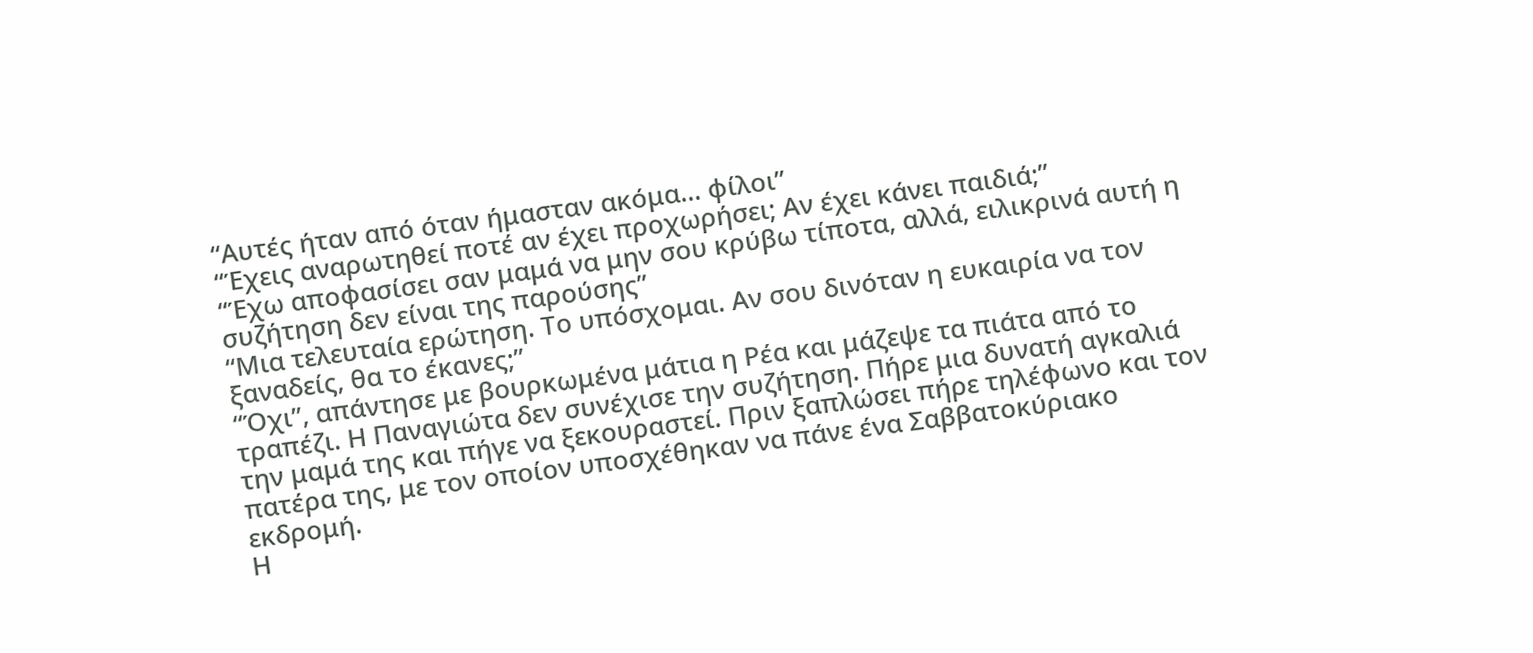“Αυτές ήταν από όταν ήμασταν ακόμα… φίλοι”
“Έχεις αναρωτηθεί ποτέ αν έχει προχωρήσει; Αν έχει κάνει παιδιά;”
“Έχω αποφασίσει σαν μαμά να μην σου κρύβω τίποτα, αλλά, ειλικρινά αυτή η συζήτηση δεν είναι της παρούσης”
“Μια τελευταία ερώτηση. Το υπόσχομαι. Αν σου δινόταν η ευκαιρία να τον ξαναδείς, θα το έκανες;”
“Όχι”, απάντησε με βουρκωμένα μάτια η Ρέα και μάζεψε τα πιάτα από το τραπέζι. Η Παναγιώτα δεν συνέχισε την συζήτηση. Πήρε μια δυνατή αγκαλιά την μαμά της και πήγε να ξεκουραστεί. Πριν ξαπλώσει πήρε τηλέφωνο και τον πατέρα της, με τον οποίον υποσχέθηκαν να πάνε ένα Σαββατοκύριακο εκδρομή.
Η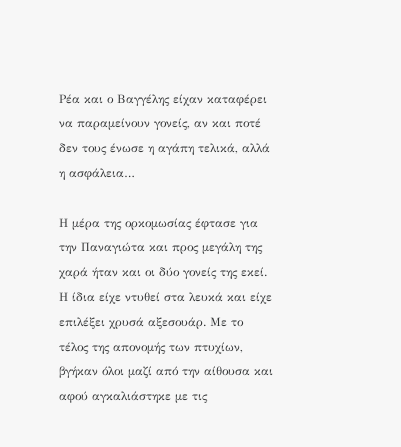Ρέα και ο Βαγγέλης είχαν καταφέρει να παραμείνουν γονείς, αν και ποτέ δεν τους ένωσε η αγάπη τελικά, αλλά η ασφάλεια…

Η μέρα της ορκομωσίας έφτασε για την Παναγιώτα και προς μεγάλη της χαρά ήταν και οι δύο γονείς της εκεί. Η ίδια είχε ντυθεί στα λευκά και είχε επιλέξει χρυσά αξεσουάρ. Με το τέλος της απονομής των πτυχίων, βγήκαν όλοι μαζί από την αίθουσα και αφού αγκαλιάστηκε με τις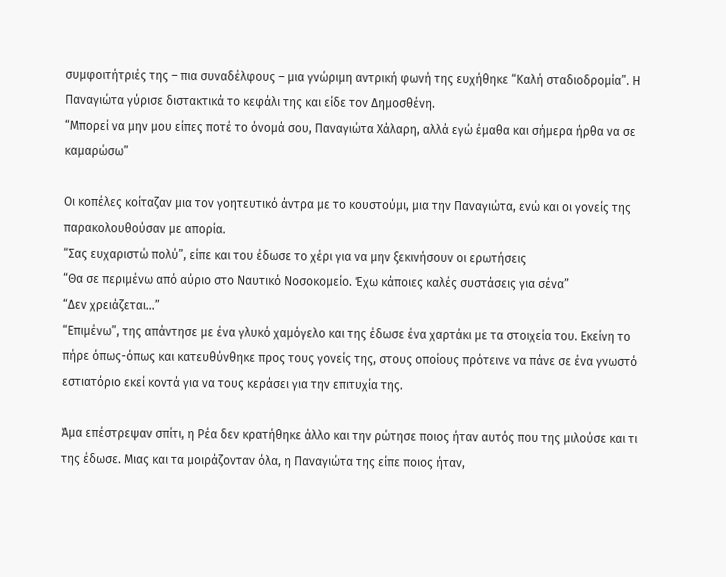συμφοιτήτριές της – πια συναδέλφους – μια γνώριμη αντρική φωνή της ευχήθηκε “Καλή σταδιοδρομία”. Η Παναγιώτα γύρισε διστακτικά το κεφάλι της και είδε τον Δημοσθένη.
“Μπορεί να μην μου είπες ποτέ το όνομά σου, Παναγιώτα Χάλαρη, αλλά εγώ έμαθα και σήμερα ήρθα να σε καμαρώσω”

Οι κοπέλες κοίταζαν μια τον γοητευτικό άντρα με το κουστούμι, μια την Παναγιώτα, ενώ και οι γονείς της παρακολουθούσαν με απορία.
“Σας ευχαριστώ πολύ”, είπε και του έδωσε το χέρι για να μην ξεκινήσουν οι ερωτήσεις
“Θα σε περιμένω από αύριο στο Ναυτικό Νοσοκομείο. Έχω κάποιες καλές συστάσεις για σένα”
“Δεν χρειάζεται…”
“Επιμένω”, της απάντησε με ένα γλυκό χαμόγελο και της έδωσε ένα χαρτάκι με τα στοιχεία του. Εκείνη το πήρε όπως-όπως και κατευθύνθηκε προς τους γονείς της, στους οποίους πρότεινε να πάνε σε ένα γνωστό εστιατόριο εκεί κοντά για να τους κεράσει για την επιτυχία της.

Άμα επέστρεψαν σπίτι, η Ρέα δεν κρατήθηκε άλλο και την ρώτησε ποιος ήταν αυτός που της μιλούσε και τι της έδωσε. Μιας και τα μοιράζονταν όλα, η Παναγιώτα της είπε ποιος ήταν,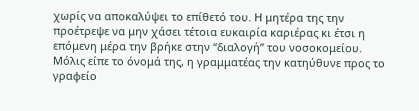χωρίς να αποκαλύψει το επίθετό του. Η μητέρα της την προέτρεψε να μην χάσει τέτοια ευκαιρία καριέρας κι έτσι η επόμενη μέρα την βρήκε στην “διαλογή” του νοσοκομείου. Μόλις είπε το όνομά της, η γραμματέας την κατηύθυνε προς το γραφείο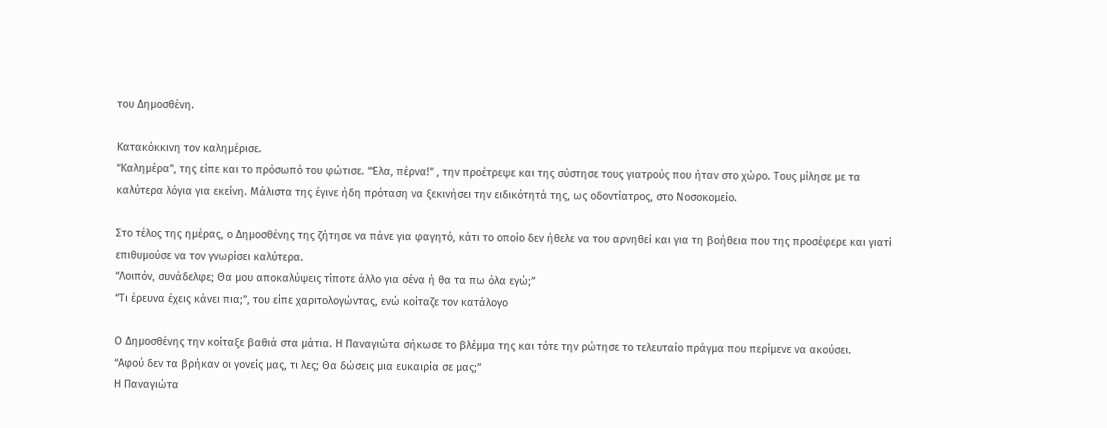του Δημοσθένη.

Κατακόκκινη τον καλημέρισε.
“Καλημέρα”, της είπε και το πρόσωπό του φώτισε. “Έλα, πέρνα!” , την προέτρεψε και της σύστησε τους γιατρούς που ήταν στο χώρο. Τους μίλησε με τα καλύτερα λόγια για εκείνη. Μάλιστα της έγινε ήδη πρόταση να ξεκινήσει την ειδικότητά της, ως οδοντίατρος, στο Νοσοκομείο.

Στο τέλος της ημέρας, ο Δημοσθένης της ζήτησε να πάνε για φαγητό, κάτι το οποίο δεν ήθελε να του αρνηθεί και για τη βοήθεια που της προσέφερε και γιατί επιθυμούσε να τον γνωρίσει καλύτερα.
“Λοιπόν, συνάδελφε; Θα μου αποκαλύψεις τίποτε άλλο για σένα ή θα τα πω όλα εγώ;”
“Τι έρευνα έχεις κάνει πια;”, του είπε χαριτολογώντας, ενώ κοίταζε τον κατάλογο

Ο Δημοσθένης την κοίταξε βαθιά στα μάτια. Η Παναγιώτα σήκωσε το βλέμμα της και τότε την ρώτησε το τελευταίο πράγμα που περίμενε να ακούσει.
“Αφού δεν τα βρήκαν οι γονείς μας, τι λες; Θα δώσεις μια ευκαιρία σε μας;”
Η Παναγιώτα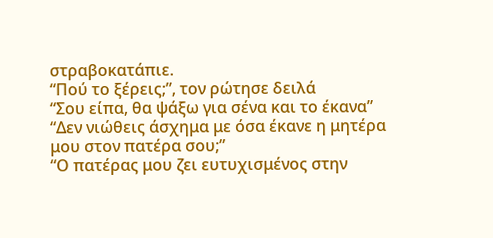στραβοκατάπιε.
“Πού το ξέρεις;”, τον ρώτησε δειλά
“Σου είπα, θα ψάξω για σένα και το έκανα”
“Δεν νιώθεις άσχημα με όσα έκανε η μητέρα μου στον πατέρα σου;”
“Ο πατέρας μου ζει ευτυχισμένος στην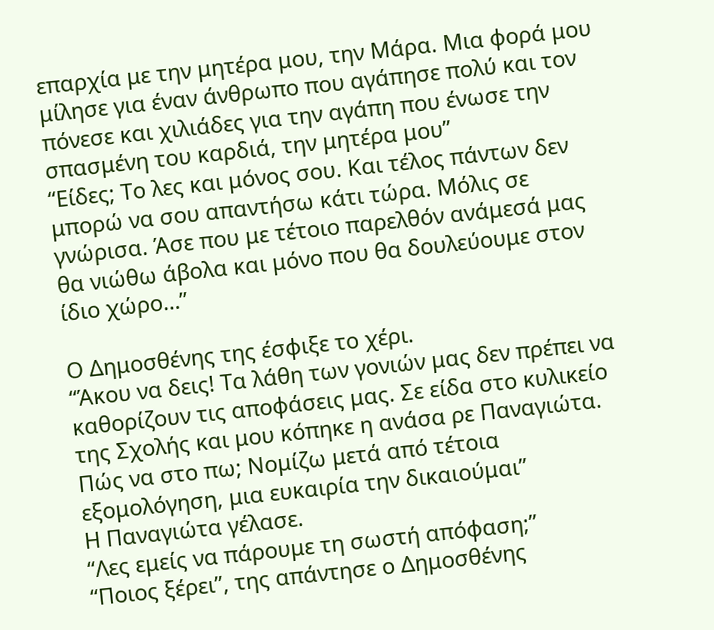επαρχία με την μητέρα μου, την Μάρα. Μια φορά μου μίλησε για έναν άνθρωπο που αγάπησε πολύ και τον πόνεσε και χιλιάδες για την αγάπη που ένωσε την σπασμένη του καρδιά, την μητέρα μου”
“Είδες; Το λες και μόνος σου. Και τέλος πάντων δεν μπορώ να σου απαντήσω κάτι τώρα. Μόλις σε γνώρισα. Άσε που με τέτοιο παρελθόν ανάμεσά μας θα νιώθω άβολα και μόνο που θα δουλεύουμε στον ίδιο χώρο…”

Ο Δημοσθένης της έσφιξε το χέρι.
“Άκου να δεις! Τα λάθη των γονιών μας δεν πρέπει να καθορίζουν τις αποφάσεις μας. Σε είδα στο κυλικείο της Σχολής και μου κόπηκε η ανάσα ρε Παναγιώτα. Πώς να στο πω; Νομίζω μετά από τέτοια εξομολόγηση, μια ευκαιρία την δικαιούμαι”
Η Παναγιώτα γέλασε.
“Λες εμείς να πάρουμε τη σωστή απόφαση;”
“Ποιος ξέρει”, της απάντησε ο Δημοσθένης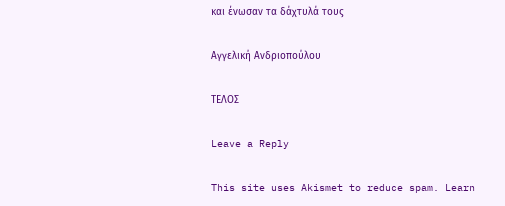και ένωσαν τα δάχτυλά τους

Αγγελική Ανδριοπούλου

ΤΕΛΟΣ

Leave a Reply

This site uses Akismet to reduce spam. Learn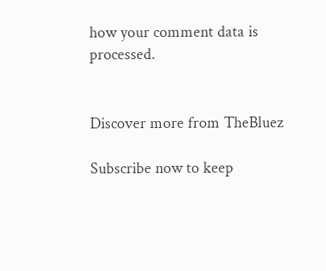how your comment data is processed.


Discover more from TheBluez

Subscribe now to keep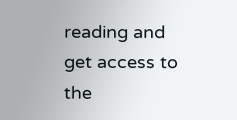reading and get access to the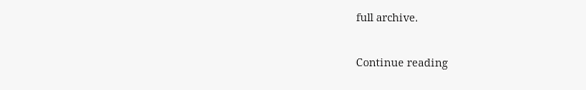full archive.

Continue reading